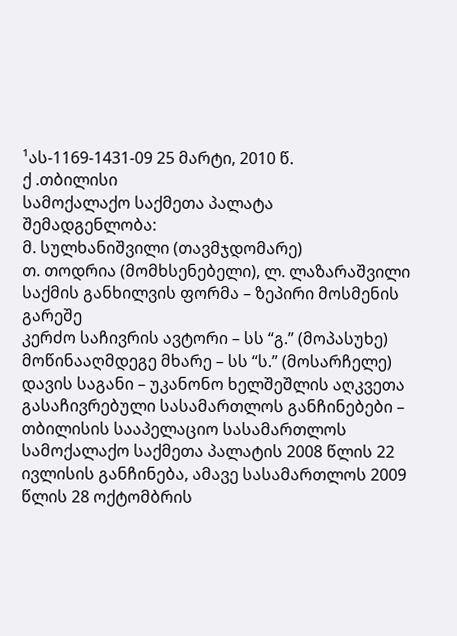¹ას-1169-1431-09 25 მარტი, 2010 წ.
ქ .თბილისი
სამოქალაქო საქმეთა პალატა
შემადგენლობა:
მ. სულხანიშვილი (თავმჯდომარე)
თ. თოდრია (მომხსენებელი), ლ. ლაზარაშვილი
საქმის განხილვის ფორმა – ზეპირი მოსმენის გარეშე
კერძო საჩივრის ავტორი – სს “გ.” (მოპასუხე)
მოწინააღმდეგე მხარე – სს “ს.” (მოსარჩელე)
დავის საგანი – უკანონო ხელშეშლის აღკვეთა
გასაჩივრებული სასამართლოს განჩინებები – თბილისის სააპელაციო სასამართლოს სამოქალაქო საქმეთა პალატის 2008 წლის 22 ივლისის განჩინება, ამავე სასამართლოს 2009 წლის 28 ოქტომბრის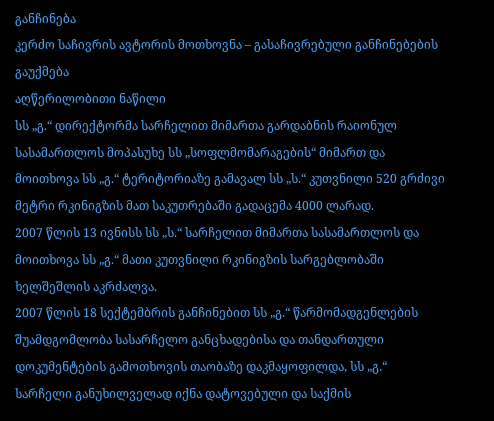განჩინება
კერძო საჩივრის ავტორის მოთხოვნა – გასაჩივრებული განჩინებების გაუქმება
აღწერილობითი ნაწილი
სს „გ.“ დირექტორმა სარჩელით მიმართა გარდაბნის რაიონულ სასამართლოს მოპასუხე სს „სოფლმომარაგების“ მიმართ და მოითხოვა სს „გ.“ ტერიტორიაზე გამავალ სს „ს.“ კუთვნილი 520 გრძივი მეტრი რკინიგზის მათ საკუთრებაში გადაცემა 4000 ლარად.
2007 წლის 13 ივნისს სს „ს.“ სარჩელით მიმართა სასამართლოს და მოითხოვა სს „გ.“ მათი კუთვნილი რკინიგზის სარგებლობაში ხელშეშლის აკრძალვა.
2007 წლის 18 სექტემბრის განჩინებით სს „გ.“ წარმომადგენლების შუამდგომლობა სასარჩელო განცხადებისა და თანდართული დოკუმენტების გამოთხოვის თაობაზე დაკმაყოფილდა, სს „გ.“ სარჩელი განუხილველად იქნა დატოვებული და საქმის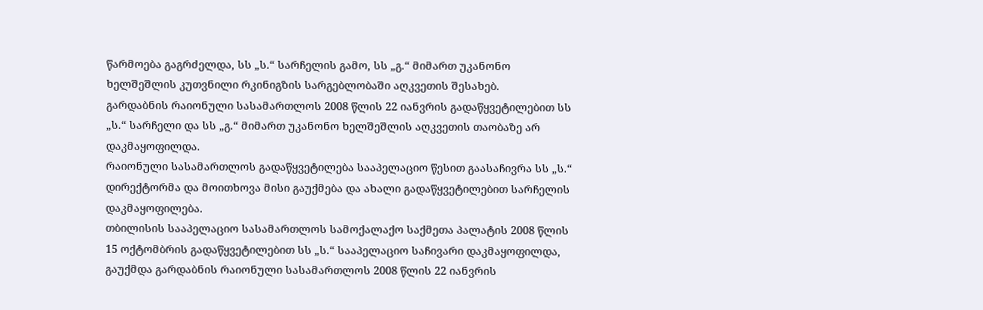წარმოება გაგრძელდა, სს „ს.“ სარჩელის გამო, სს „გ.“ მიმართ უკანონო ხელშეშლის კუთვნილი რკინიგზის სარგებლობაში აღკვეთის შესახებ.
გარდაბნის რაიონული სასამართლოს 2008 წლის 22 იანვრის გადაწყვეტილებით სს „ს.“ სარჩელი და სს „გ.“ მიმართ უკანონო ხელშეშლის აღკვეთის თაობაზე არ დაკმაყოფილდა.
რაიონული სასამართლოს გადაწყვეტილება სააპელაციო წესით გაასაჩივრა სს „ს.“ დირექტორმა და მოითხოვა მისი გაუქმება და ახალი გადაწყვეტილებით სარჩელის დაკმაყოფილება.
თბილისის სააპელაციო სასამართლოს სამოქალაქო საქმეთა პალატის 2008 წლის 15 ოქტომბრის გადაწყვეტილებით სს „ს.“ სააპელაციო საჩივარი დაკმაყოფილდა, გაუქმდა გარდაბნის რაიონული სასამართლოს 2008 წლის 22 იანვრის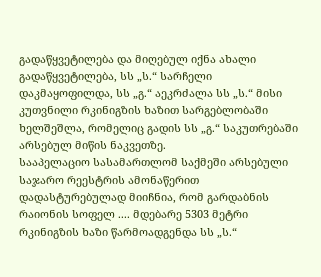გადაწყვეტილება და მიღებულ იქნა ახალი გადაწყვეტილება, სს „ს.“ სარჩელი დაკმაყოფილდა, სს „გ.“ აეკრძალა სს „ს.“ მისი კუთვნილი რკინიგზის ხაზით სარგებლობაში ხელშეშლა, რომელიც გადის სს „გ.“ საკუთრებაში არსებულ მიწის ნაკვეთზე.
სააპელაციო სასამართლომ საქმეში არსებული საჯარო რეესტრის ამონაწერით დადასტურებულად მიიჩნია, რომ გარდაბნის რაიონის სოფელ .... მდებარე 5303 მეტრი რკინიგზის ხაზი წარმოადგენდა სს „ს.“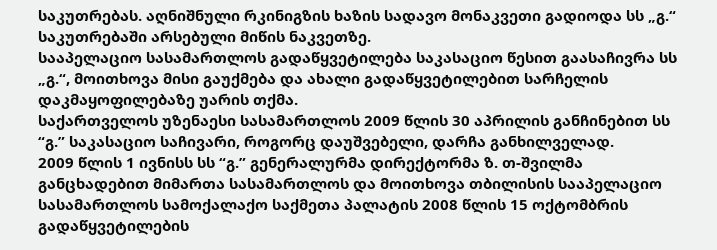საკუთრებას. აღნიშნული რკინიგზის ხაზის სადავო მონაკვეთი გადიოდა სს „გ.“ საკუთრებაში არსებული მიწის ნაკვეთზე.
სააპელაციო სასამართლოს გადაწყვეტილება საკასაციო წესით გაასაჩივრა სს „გ.“, მოითხოვა მისი გაუქმება და ახალი გადაწყვეტილებით სარჩელის დაკმაყოფილებაზე უარის თქმა.
საქართველოს უზენაესი სასამართლოს 2009 წლის 30 აპრილის განჩინებით სს “გ.” საკასაციო საჩივარი, როგორც დაუშვებელი, დარჩა განხილველად.
2009 წლის 1 ივნისს სს “გ.” გენერალურმა დირექტორმა ზ. თ-შვილმა განცხადებით მიმართა სასამართლოს და მოითხოვა თბილისის სააპელაციო სასამართლოს სამოქალაქო საქმეთა პალატის 2008 წლის 15 ოქტომბრის გადაწყვეტილების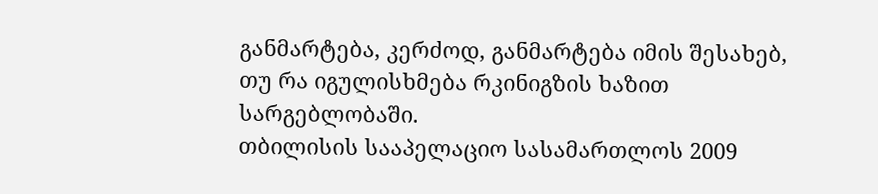განმარტება, კერძოდ, განმარტება იმის შესახებ, თუ რა იგულისხმება რკინიგზის ხაზით სარგებლობაში.
თბილისის სააპელაციო სასამართლოს 2009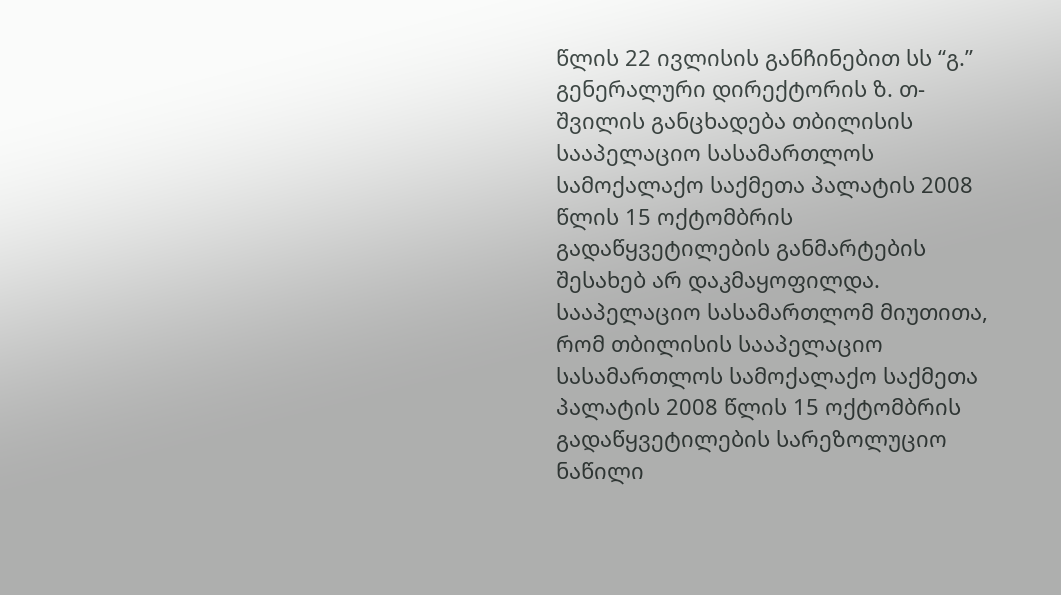წლის 22 ივლისის განჩინებით სს “გ.” გენერალური დირექტორის ზ. თ-შვილის განცხადება თბილისის სააპელაციო სასამართლოს სამოქალაქო საქმეთა პალატის 2008 წლის 15 ოქტომბრის გადაწყვეტილების განმარტების შესახებ არ დაკმაყოფილდა.
სააპელაციო სასამართლომ მიუთითა, რომ თბილისის სააპელაციო სასამართლოს სამოქალაქო საქმეთა პალატის 2008 წლის 15 ოქტომბრის გადაწყვეტილების სარეზოლუციო ნაწილი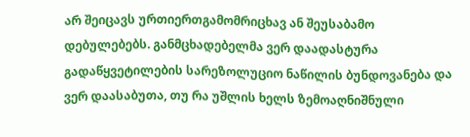არ შეიცავს ურთიერთგამომრიცხავ ან შეუსაბამო დებულებებს. განმცხადებელმა ვერ დაადასტურა გადაწყვეტილების სარეზოლუციო ნაწილის ბუნდოვანება და ვერ დაასაბუთა, თუ რა უშლის ხელს ზემოაღნიშნული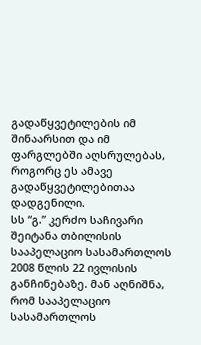გადაწყვეტილების იმ შინაარსით და იმ ფარგლებში აღსრულებას, როგორც ეს ამავე გადაწყვეტილებითაა დადგენილი.
სს “გ.” კერძო საჩივარი შეიტანა თბილისის სააპელაციო სასამართლოს 2008 წლის 22 ივლისის განჩინებაზე. მან აღნიშნა, რომ სააპელაციო სასამართლოს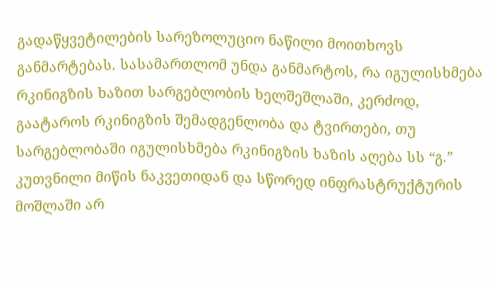გადაწყვეტილების სარეზოლუციო ნაწილი მოითხოვს განმარტებას. სასამართლომ უნდა განმარტოს, რა იგულისხმება რკინიგზის ხაზით სარგებლობის ხელშეშლაში, კერძოდ, გაატაროს რკინიგზის შემადგენლობა და ტვირთები, თუ სარგებლობაში იგულისხმება რკინიგზის ხაზის აღება სს “გ.” კუთვნილი მიწის ნაკვეთიდან და სწორედ ინფრასტრუქტურის მოშლაში არ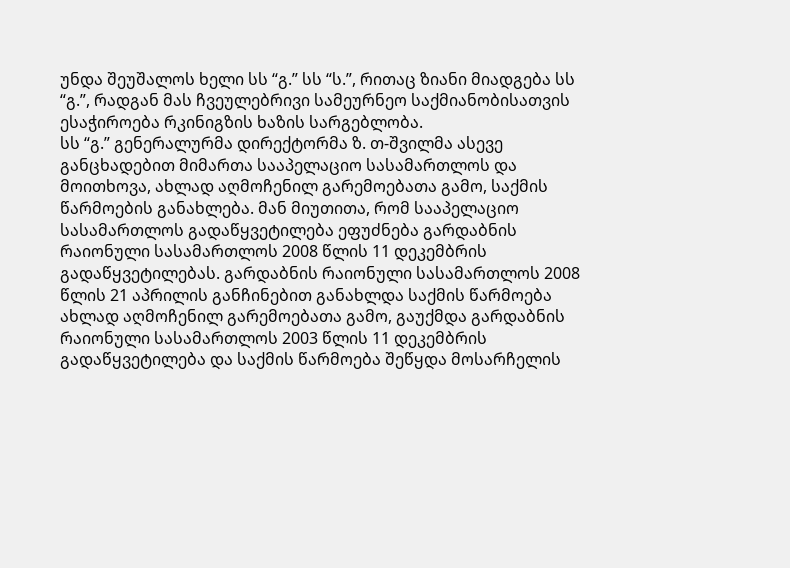უნდა შეუშალოს ხელი სს “გ.” სს “ს.”, რითაც ზიანი მიადგება სს “გ.”, რადგან მას ჩვეულებრივი სამეურნეო საქმიანობისათვის ესაჭიროება რკინიგზის ხაზის სარგებლობა.
სს “გ.” გენერალურმა დირექტორმა ზ. თ-შვილმა ასევე განცხადებით მიმართა სააპელაციო სასამართლოს და მოითხოვა, ახლად აღმოჩენილ გარემოებათა გამო, საქმის წარმოების განახლება. მან მიუთითა, რომ სააპელაციო სასამართლოს გადაწყვეტილება ეფუძნება გარდაბნის რაიონული სასამართლოს 2008 წლის 11 დეკემბრის გადაწყვეტილებას. გარდაბნის რაიონული სასამართლოს 2008 წლის 21 აპრილის განჩინებით განახლდა საქმის წარმოება ახლად აღმოჩენილ გარემოებათა გამო, გაუქმდა გარდაბნის რაიონული სასამართლოს 2003 წლის 11 დეკემბრის გადაწყვეტილება და საქმის წარმოება შეწყდა მოსარჩელის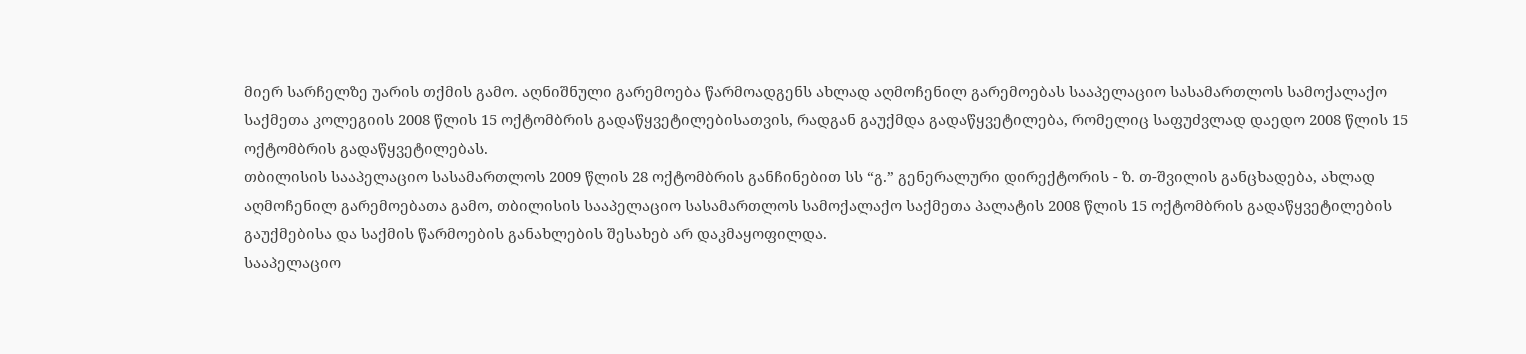მიერ სარჩელზე უარის თქმის გამო. აღნიშნული გარემოება წარმოადგენს ახლად აღმოჩენილ გარემოებას სააპელაციო სასამართლოს სამოქალაქო საქმეთა კოლეგიის 2008 წლის 15 ოქტომბრის გადაწყვეტილებისათვის, რადგან გაუქმდა გადაწყვეტილება, რომელიც საფუძვლად დაედო 2008 წლის 15 ოქტომბრის გადაწყვეტილებას.
თბილისის სააპელაციო სასამართლოს 2009 წლის 28 ოქტომბრის განჩინებით სს “გ.” გენერალური დირექტორის - ზ. თ-შვილის განცხადება, ახლად აღმოჩენილ გარემოებათა გამო, თბილისის სააპელაციო სასამართლოს სამოქალაქო საქმეთა პალატის 2008 წლის 15 ოქტომბრის გადაწყვეტილების გაუქმებისა და საქმის წარმოების განახლების შესახებ არ დაკმაყოფილდა.
სააპელაციო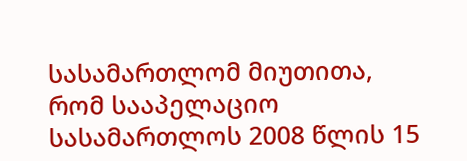სასამართლომ მიუთითა, რომ სააპელაციო სასამართლოს 2008 წლის 15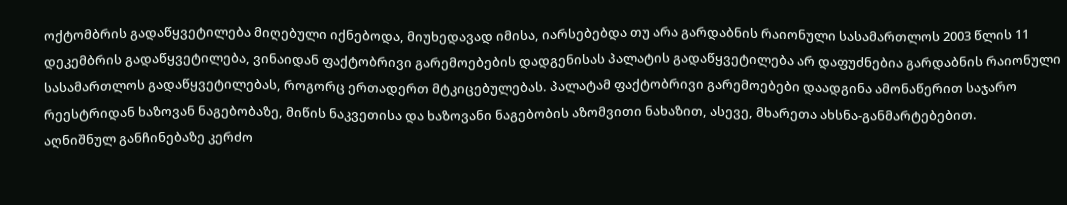ოქტომბრის გადაწყვეტილება მიღებული იქნებოდა, მიუხედავად იმისა, იარსებებდა თუ არა გარდაბნის რაიონული სასამართლოს 2003 წლის 11 დეკემბრის გადაწყვეტილება, ვინაიდან ფაქტობრივი გარემოებების დადგენისას პალატის გადაწყვეტილება არ დაფუძნებია გარდაბნის რაიონული სასამართლოს გადაწყვეტილებას, როგორც ერთადერთ მტკიცებულებას. პალატამ ფაქტობრივი გარემოებები დაადგინა ამონაწერით საჯარო რეესტრიდან ხაზოვან ნაგებობაზე, მიწის ნაკვეთისა და ხაზოვანი ნაგებობის აზომვითი ნახაზით, ასევე, მხარეთა ახსნა-განმარტებებით.
აღნიშნულ განჩინებაზე კერძო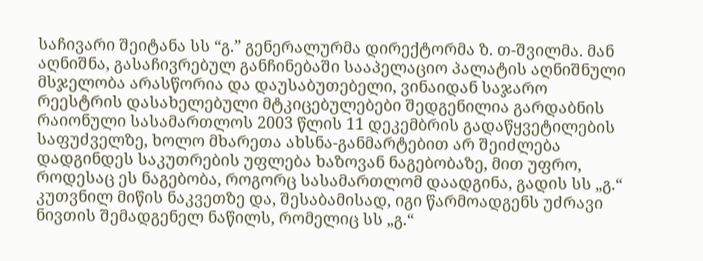საჩივარი შეიტანა სს “გ.” გენერალურმა დირექტორმა ზ. თ-შვილმა. მან აღნიშნა, გასაჩივრებულ განჩინებაში სააპელაციო პალატის აღნიშნული მსჯელობა არასწორია და დაუსაბუთებელი, ვინაიდან საჯარო რეესტრის დასახელებული მტკიცებულებები შედგენილია გარდაბნის რაიონული სასამართლოს 2003 წლის 11 დეკემბრის გადაწყვეტილების საფუძველზე, ხოლო მხარეთა ახსნა-განმარტებით არ შეიძლება დადგინდეს საკუთრების უფლება ხაზოვან ნაგებობაზე, მით უფრო, როდესაც ეს ნაგებობა, როგორც სასამართლომ დაადგინა, გადის სს „გ.“ კუთვნილ მიწის ნაკვეთზე და, შესაბამისად, იგი წარმოადგენს უძრავი ნივთის შემადგენელ ნაწილს, რომელიც სს „გ.“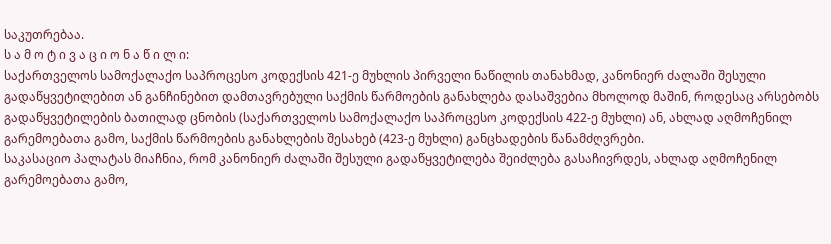საკუთრებაა.
ს ა მ ო ტ ი ვ ა ც ი ო ნ ა წ ი ლ ი:
საქართველოს სამოქალაქო საპროცესო კოდექსის 421-ე მუხლის პირველი ნაწილის თანახმად, კანონიერ ძალაში შესული გადაწყვეტილებით ან განჩინებით დამთავრებული საქმის წარმოების განახლება დასაშვებია მხოლოდ მაშინ, როდესაც არსებობს გადაწყვეტილების ბათილად ცნობის (საქართველოს სამოქალაქო საპროცესო კოდექსის 422-ე მუხლი) ან, ახლად აღმოჩენილ გარემოებათა გამო, საქმის წარმოების განახლების შესახებ (423-ე მუხლი) განცხადების წანამძღვრები.
საკასაციო პალატას მიაჩნია, რომ კანონიერ ძალაში შესული გადაწყვეტილება შეიძლება გასაჩივრდეს, ახლად აღმოჩენილ გარემოებათა გამო,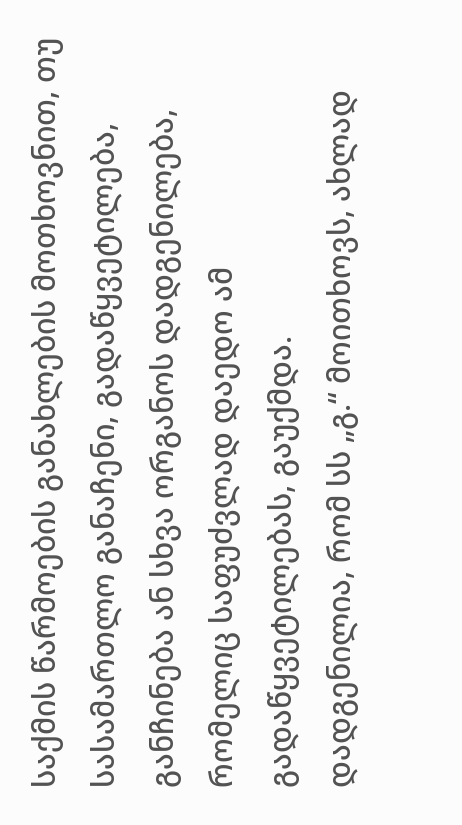საქმის წარმოების განახლების მოთხოვნით, თუ სასამართლო განაჩენი, გადაწყვეტილება, განჩინება ან სხვა ორგანოს დადგენილება, რომელიც საფუძვლად დაედო ამ გადაწყვეტილებას, გაუქმდა.
დადგენილია, რომ სს „გ.“ მოითხოვს, ახლად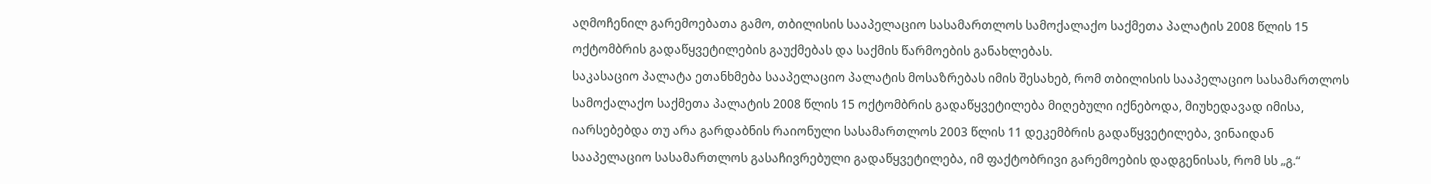აღმოჩენილ გარემოებათა გამო, თბილისის სააპელაციო სასამართლოს სამოქალაქო საქმეთა პალატის 2008 წლის 15 ოქტომბრის გადაწყვეტილების გაუქმებას და საქმის წარმოების განახლებას.
საკასაციო პალატა ეთანხმება სააპელაციო პალატის მოსაზრებას იმის შესახებ, რომ თბილისის სააპელაციო სასამართლოს სამოქალაქო საქმეთა პალატის 2008 წლის 15 ოქტომბრის გადაწყვეტილება მიღებული იქნებოდა, მიუხედავად იმისა, იარსებებდა თუ არა გარდაბნის რაიონული სასამართლოს 2003 წლის 11 დეკემბრის გადაწყვეტილება, ვინაიდან სააპელაციო სასამართლოს გასაჩივრებული გადაწყვეტილება, იმ ფაქტობრივი გარემოების დადგენისას, რომ სს „გ.“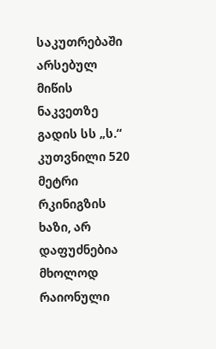საკუთრებაში არსებულ მიწის ნაკვეთზე გადის სს „ს.“ კუთვნილი 520 მეტრი რკინიგზის ხაზი, არ დაფუძნებია მხოლოდ რაიონული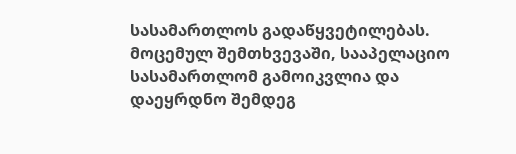სასამართლოს გადაწყვეტილებას.
მოცემულ შემთხვევაში, სააპელაციო სასამართლომ გამოიკვლია და დაეყრდნო შემდეგ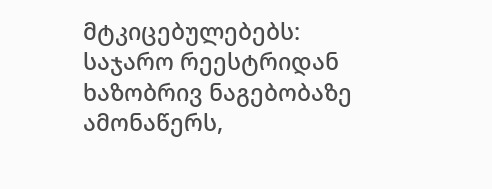მტკიცებულებებს: საჯარო რეესტრიდან ხაზობრივ ნაგებობაზე ამონაწერს,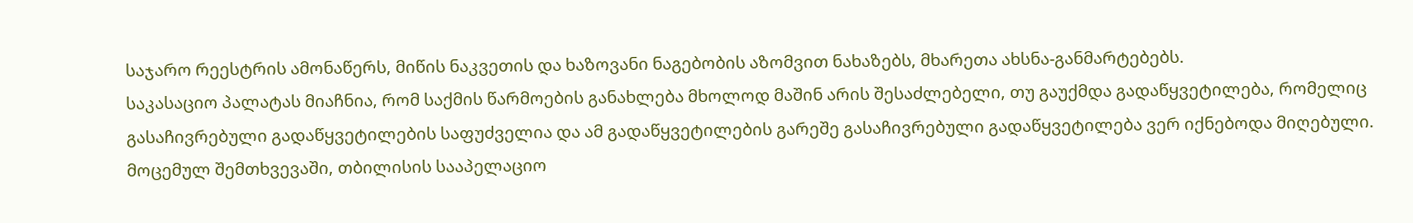საჯარო რეესტრის ამონაწერს, მიწის ნაკვეთის და ხაზოვანი ნაგებობის აზომვით ნახაზებს, მხარეთა ახსნა-განმარტებებს.
საკასაციო პალატას მიაჩნია, რომ საქმის წარმოების განახლება მხოლოდ მაშინ არის შესაძლებელი, თუ გაუქმდა გადაწყვეტილება, რომელიც გასაჩივრებული გადაწყვეტილების საფუძველია და ამ გადაწყვეტილების გარეშე გასაჩივრებული გადაწყვეტილება ვერ იქნებოდა მიღებული. მოცემულ შემთხვევაში, თბილისის სააპელაციო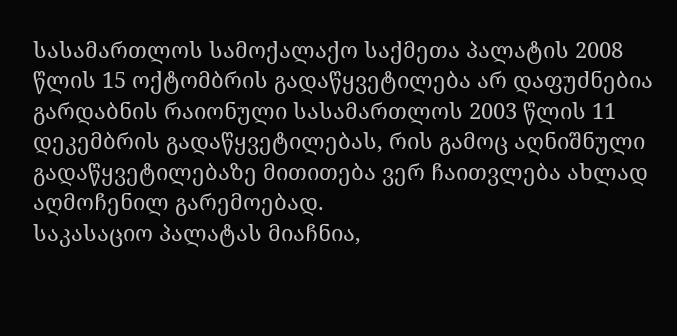სასამართლოს სამოქალაქო საქმეთა პალატის 2008 წლის 15 ოქტომბრის გადაწყვეტილება არ დაფუძნებია გარდაბნის რაიონული სასამართლოს 2003 წლის 11 დეკემბრის გადაწყვეტილებას, რის გამოც აღნიშნული გადაწყვეტილებაზე მითითება ვერ ჩაითვლება ახლად აღმოჩენილ გარემოებად.
საკასაციო პალატას მიაჩნია,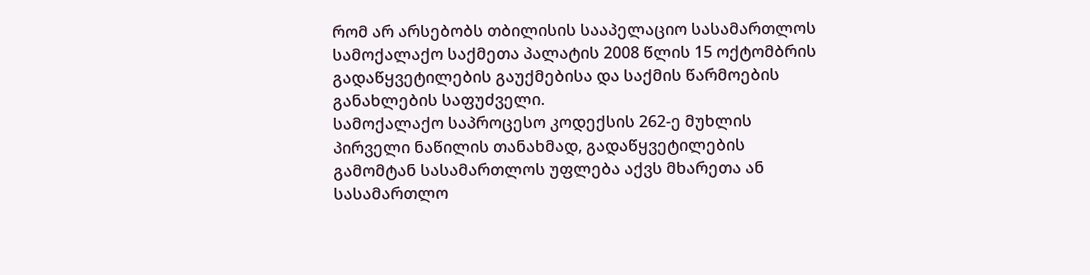რომ არ არსებობს თბილისის სააპელაციო სასამართლოს სამოქალაქო საქმეთა პალატის 2008 წლის 15 ოქტომბრის გადაწყვეტილების გაუქმებისა და საქმის წარმოების განახლების საფუძველი.
სამოქალაქო საპროცესო კოდექსის 262-ე მუხლის პირველი ნაწილის თანახმად, გადაწყვეტილების გამომტან სასამართლოს უფლება აქვს მხარეთა ან სასამართლო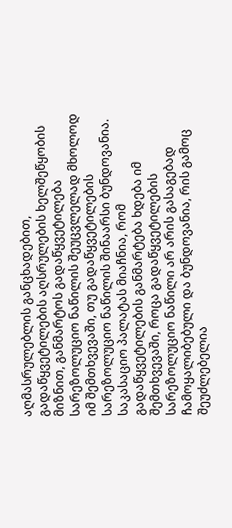აღმასრულებლის განცხადებით, გადაწყვეტილების აღსრულების ხელშეწყობის მიზნით, განმარტოს გადაწყვეტილება სარეზოლუციო ნაწილის შეუცვლელად მხოლოდ იმ შემთხვევაში, თუ გადაწყვეტილების სარეზოლუციო ნაწილის შინაარსი ბუნდოვანია.
საკასაციო პალატას მიაჩნია, რომ გადაწყვეტილების განმარტება ხდება იმ შემთხვევაში, როცა გადაწყვეტილების სარეზოლუციო ნაწილი არ არის გასაგებად ჩამოყალიბებული და ბუნდოვანია, რის გამოც შეუძლებელია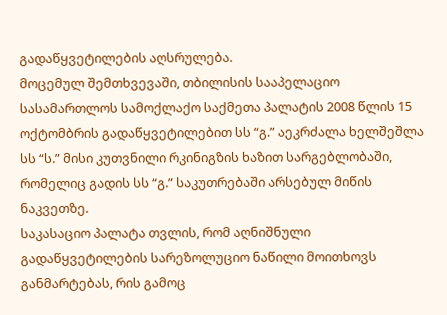გადაწყვეტილების აღსრულება.
მოცემულ შემთხვევაში, თბილისის სააპელაციო სასამართლოს სამოქლაქო საქმეთა პალატის 2008 წლის 15 ოქტომბრის გადაწყვეტილებით სს “გ.” აეკრძალა ხელშეშლა სს “ს.” მისი კუთვნილი რკინიგზის ხაზით სარგებლობაში, რომელიც გადის სს “გ.” საკუთრებაში არსებულ მიწის ნაკვეთზე.
საკასაციო პალატა თვლის, რომ აღნიშნული გადაწყვეტილების სარეზოლუციო ნაწილი მოითხოვს განმარტებას, რის გამოც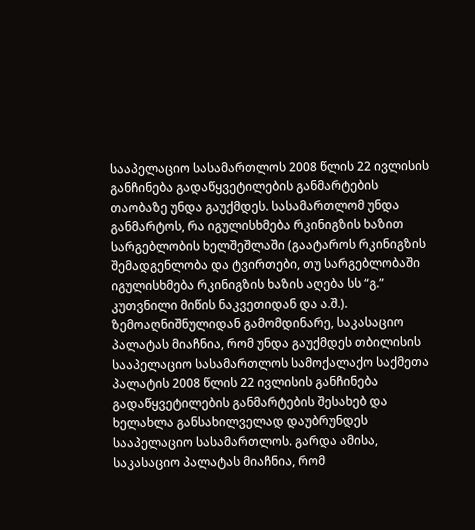სააპელაციო სასამართლოს 2008 წლის 22 ივლისის განჩინება გადაწყვეტილების განმარტების თაობაზე უნდა გაუქმდეს. სასამართლომ უნდა განმარტოს, რა იგულისხმება რკინიგზის ხაზით სარგებლობის ხელშეშლაში (გაატაროს რკინიგზის შემადგენლობა და ტვირთები, თუ სარგებლობაში იგულისხმება რკინიგზის ხაზის აღება სს “გ.” კუთვნილი მიწის ნაკვეთიდან და ა.შ.).
ზემოაღნიშნულიდან გამომდინარე, საკასაციო პალატას მიაჩნია, რომ უნდა გაუქმდეს თბილისის სააპელაციო სასამართლოს სამოქალაქო საქმეთა პალატის 2008 წლის 22 ივლისის განჩინება გადაწყვეტილების განმარტების შესახებ და ხელახლა განსახილველად დაუბრუნდეს სააპელაციო სასამართლოს. გარდა ამისა, საკასაციო პალატას მიაჩნია, რომ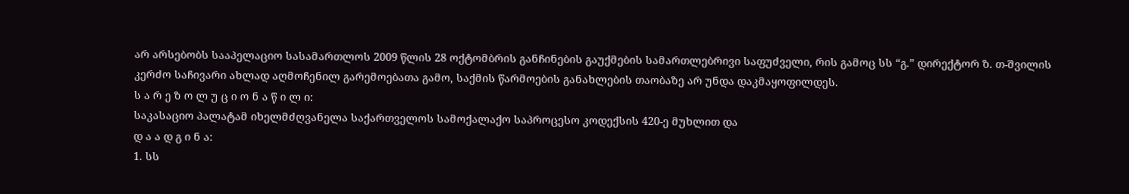არ არსებობს სააპელაციო სასამართლოს 2009 წლის 28 ოქტომბრის განჩინების გაუქმების სამართლებრივი საფუძველი, რის გამოც სს “გ.” დირექტორ ზ. თ-შვილის კერძო საჩივარი ახლად აღმოჩენილ გარემოებათა გამო, საქმის წარმოების განახლების თაობაზე არ უნდა დაკმაყოფილდეს.
ს ა რ ე ზ ო ლ უ ც ი ო ნ ა წ ი ლ ი:
საკასაციო პალატამ იხელმძღვანელა საქართველოს სამოქალაქო საპროცესო კოდექსის 420-ე მუხლით და
დ ა ა დ გ ი ნ ა:
1. სს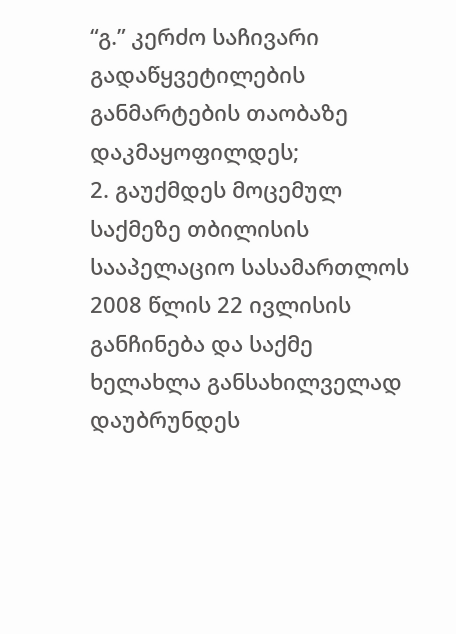“გ.” კერძო საჩივარი გადაწყვეტილების განმარტების თაობაზე დაკმაყოფილდეს;
2. გაუქმდეს მოცემულ საქმეზე თბილისის სააპელაციო სასამართლოს 2008 წლის 22 ივლისის განჩინება და საქმე ხელახლა განსახილველად დაუბრუნდეს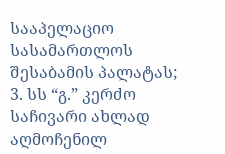სააპელაციო სასამართლოს შესაბამის პალატას;
3. სს “გ.” კერძო საჩივარი ახლად აღმოჩენილ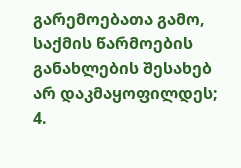გარემოებათა გამო, საქმის წარმოების განახლების შესახებ არ დაკმაყოფილდეს;
4.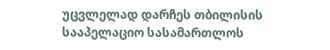უცვლელად დარჩეს თბილისის სააპელაციო სასამართლოს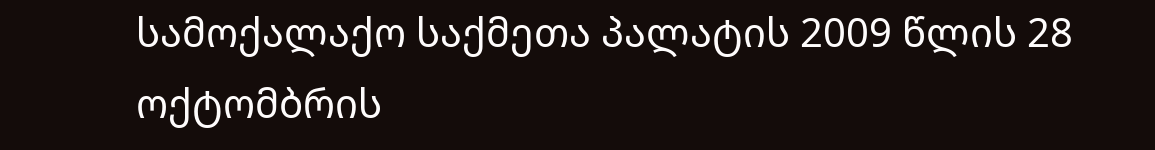სამოქალაქო საქმეთა პალატის 2009 წლის 28 ოქტომბრის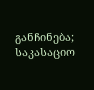განჩინება;
საკასაციო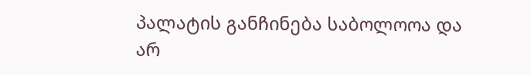პალატის განჩინება საბოლოოა და არ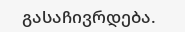გასაჩივრდება.